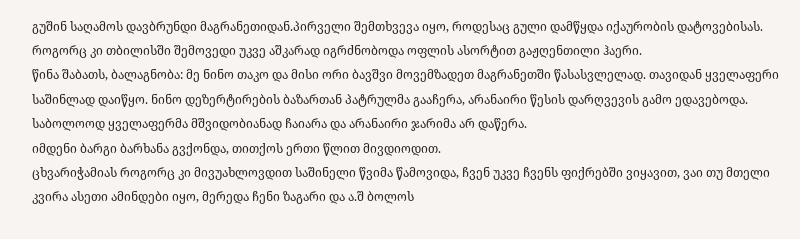გუშინ საღამოს დავბრუნდი მაგრანეთიდან.პირველი შემთხვევა იყო, როდესაც გული დამწყდა იქაურობის დატოვებისას. როგორც კი თბილისში შემოვედი უკვე აშკარად იგრძნობოდა ოფლის ასორტით გაჟღენთილი ჰაერი.
წინა შაბათს, ბალაგნობა: მე ნინო თაკო და მისი ორი ბავშვი მოვემზადეთ მაგრანეთში წასასვლელად. თავიდან ყველაფერი საშინლად დაიწყო. ნინო დეზერტირების ბაზართან პატრულმა გააჩერა, არანაირი წესის დარღვევის გამო ედავებოდა. საბოლოოდ ყველაფერმა მშვიდობიანად ჩაიარა და არანაირი ჯარიმა არ დაწერა.
იმდენი ბარგი ბარხანა გვქონდა, თითქოს ერთი წლით მივდიოდით.
ცხვარიჭამიას როგორც კი მივუახლოვდით საშინელი წვიმა წამოვიდა, ჩვენ უკვე ჩვენს ფიქრებში ვიყავით, ვაი თუ მთელი კვირა ასეთი ამინდები იყო, მერედა ჩენი ზაგარი და ა.შ ბოლოს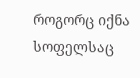როგორც იქნა სოფელსაც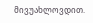მივუახლოვდით.